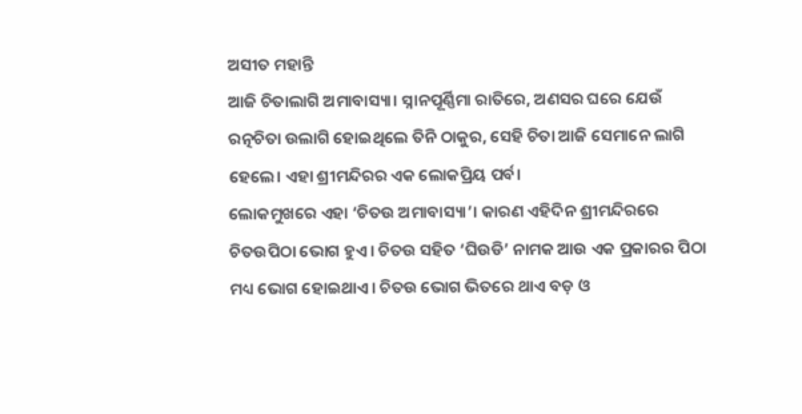ଅସୀତ ମହାନ୍ତି
ଆଜି ଚିତାଲାଗି ଅମାବାସ୍ୟା। ସ୍ନାନପୂର୍ଣ୍ଣିମା ରାତିରେ, ଅଣସର ଘରେ ଯେଉଁ ରତ୍ନଚିତା ଉଲାଗି ହୋଇଥିଲେ ତିନି ଠାକୁର, ସେହି ଚିତା ଆଜି ସେମାନେ ଲାଗି ହେଲେ। ଏହା ଶ୍ରୀମନ୍ଦିରର ଏକ ଲୋକପ୍ରିୟ ପର୍ବ।
ଲୋକମୁଖରେ ଏହା ‘ଚିତଉ ଅମାବାସ୍ୟା’। କାରଣ ଏହିଦିନ ଶ୍ରୀମନ୍ଦିରରେ ଚିତଉପିଠା ଭୋଗ ହୁଏ। ଚିତଉ ସହିତ ‘ଘିଉଡି’ ନାମକ ଆଉ ଏକ ପ୍ରକାରର ପିଠା ମଧ୍ୟ ଭୋଗ ହୋଇଥାଏ। ଚିତଉ ଭୋଗ ଭିତରେ ଥାଏ ବଡ଼ ଓ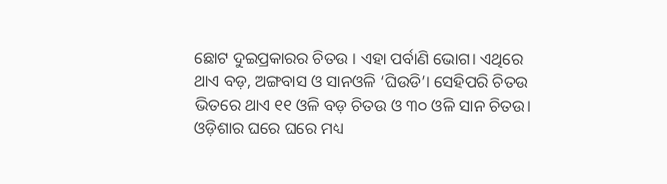ଛୋଟ ଦୁଇପ୍ରକାରର ଚିତଉ । ଏହା ପର୍ବାଣି ଭୋଗ। ଏଥିରେ ଥାଏ ବଡ଼, ଅଙ୍ଗବାସ ଓ ସାନଓଳି ‘ଘିଉଡି’। ସେହିପରି ଚିତଉ ଭିତରେ ଥାଏ ୧୧ ଓଳି ବଡ଼ ଚିତଉ ଓ ୩୦ ଓଳି ସାନ ଚିତଉ।
ଓଡ଼ିଶାର ଘରେ ଘରେ ମଧ୍ୟ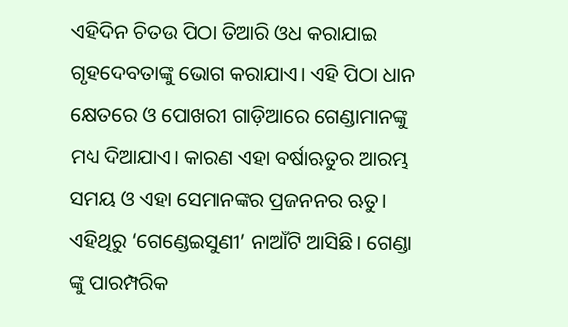ଏହିଦିନ ଚିତଉ ପିଠା ତିଆରି ଓଧ କରାଯାଇ ଗୃହଦେବତାଙ୍କୁ ଭୋଗ କରାଯାଏ। ଏହି ପିଠା ଧାନ କ୍ଷେତରେ ଓ ପୋଖରୀ ଗାଡ଼ିଆରେ ଗେଣ୍ଡାମାନଙ୍କୁ ମଧ୍ୟ ଦିଆଯାଏ। କାରଣ ଏହା ବର୍ଷାଋତୁର ଆରମ୍ଭ ସମୟ ଓ ଏହା ସେମାନଙ୍କର ପ୍ରଜନନର ଋତୁ। ଏହିଥିରୁ ‘ଗେଣ୍ଡେଇସୁଣୀ’ ନାଆଁଟି ଆସିଛି। ଗେଣ୍ଡା ଙ୍କୁ ପାରମ୍ପରିକ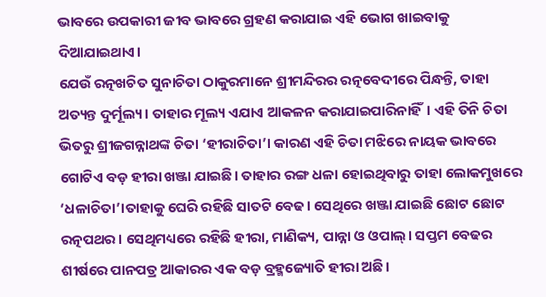ଭାବରେ ଉପକାରୀ ଜୀବ ଭାବରେ ଗ୍ରହଣ କରାଯାଇ ଏହି ଭୋଗ ଖାଇବାକୁ ଦିଆଯାଇଥାଏ।
ଯେଉଁ ରତ୍ନଖଚିତ ସୁନାଚିତା ଠାକୁରମାନେ ଶ୍ରୀମନ୍ଦିରର ରତ୍ନବେଦୀରେ ପିନ୍ଧନ୍ତି, ତାହା ଅତ୍ୟନ୍ତ ଦୁର୍ମୂଲ୍ୟ। ତାହାର ମୂଲ୍ୟ ଏଯାଏ ଆକଳନ କରାଯାଇପାରିନାହିଁ। ଏହି ତିନି ଚିତା ଭିତରୁ ଶ୍ରୀଜଗନ୍ନାଥଙ୍କ ଚିତା ‘ହୀରାଚିତା’। କାରଣ ଏହି ଚିତା ମଝିରେ ନାୟକ ଭାବରେ ଗୋଟିଏ ବଡ଼ ହୀରା ଖଞ୍ଜା ଯାଇଛି। ତାହାର ରଙ୍ଗ ଧଳା ହୋଇଥିବାରୁ ତାହା ଲୋକମୁଖରେ ‘ଧଳାଚିତା’।ତାହାକୁ ଘେରି ରହିଛି ସାତଟି ବେଢ। ସେଥିରେ ଖଞ୍ଜା ଯାଇଛି ଛୋଟ ଛୋଟ ରତ୍ନପଥର। ସେଥିମଧ୍ୟରେ ରହିଛି ହୀରା, ମାଣିକ୍ୟ, ପାନ୍ନା ଓ ଓପାଲ୍। ସପ୍ତମ ବେଢର ଶୀର୍ଷରେ ପାନପତ୍ର ଆକାରର ଏକ ବଡ଼ ବ୍ରହ୍ମଜ୍ୟୋତି ହୀରା ଅଛି।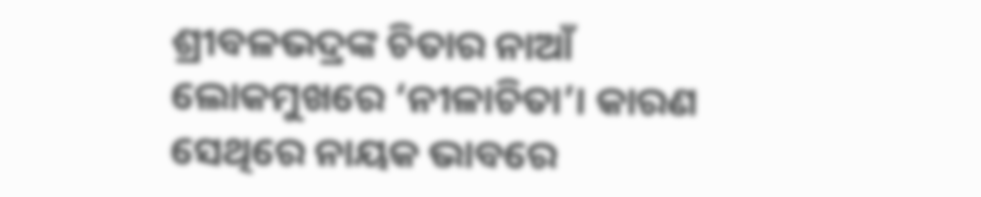ଶ୍ରୀବଳଭଦ୍ରଙ୍କ ଚିତାର ନାଆଁ ଲୋକମୁଖରେ ‘ନୀଳାଚିତା’। କାରଣ ସେଥିରେ ନାୟକ ଭାବରେ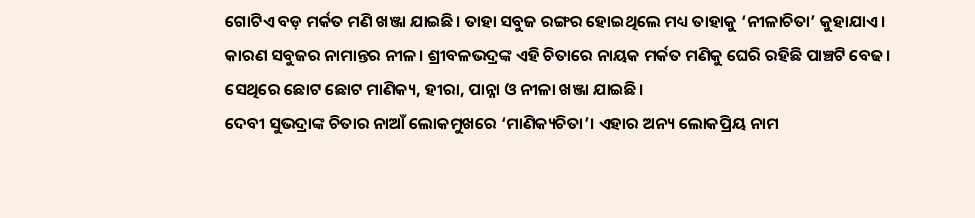ଗୋଟିଏ ବଡ଼ ମର୍କତ ମଣି ଖଞ୍ଜା ଯାଇଛି। ତାହା ସବୁଜ ରଙ୍ଗର ହୋଇଥିଲେ ମଧ୍ୟ ତାହାକୁ ‘ନୀଳାଚିତା’ କୁହାଯାଏ। କାରଣ ସବୁଜର ନାମାନ୍ତର ନୀଳ। ଶ୍ରୀବଳଭଦ୍ରଙ୍କ ଏହି ଚିତାରେ ନାୟକ ମର୍କତ ମଣିକୁ ଘେରି ରହିଛି ପାଞ୍ଚଟି ବେଢ। ସେଥିରେ ଛୋଟ ଛୋଟ ମାଣିକ୍ୟ, ହୀରା, ପାନ୍ନା ଓ ନୀଳା ଖଞ୍ଜା ଯାଇଛି।
ଦେବୀ ସୁଭଦ୍ରାଙ୍କ ଚିତାର ନାଆଁ ଲୋକମୁଖରେ ‘ମାଣିକ୍ୟଚିତା’। ଏହାର ଅନ୍ୟ ଲୋକପ୍ରିୟ ନାମ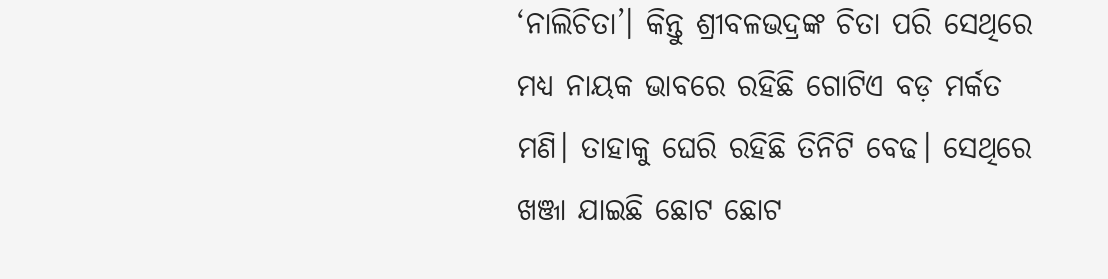‘ନାଲିଚିତା’। କିନ୍ତୁ ଶ୍ରୀବଳଭଦ୍ରଙ୍କ ଚିତା ପରି ସେଥିରେ ମଧ୍ୟ ନାୟକ ଭାବରେ ରହିଛି ଗୋଟିଏ ବଡ଼ ମର୍କତ ମଣି। ତାହାକୁ ଘେରି ରହିଛି ତିନିଟି ବେଢ। ସେଥିରେ ଖଞ୍ଜା ଯାଇଛି ଛୋଟ ଛୋଟ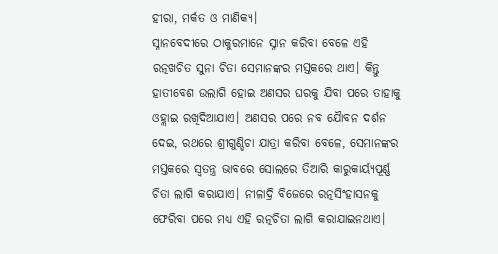ହୀରା, ମର୍କତ ଓ ମାଣିକ୍ୟ।
ସ୍ନାନବେଦୀରେ ଠାକୁରମାନେ ସ୍ନାନ କରିବା ବେଳେ ଏହି ରତ୍ନଖଚିତ ସୁନା ଚିତା ସେମାନଙ୍କର ମସ୍ତକରେ ଥାଏ। କିନ୍ତୁ ହାତୀବେଶ ଉଲାଗି ହୋଇ ଅଣସର ଘରକୁ ଯିବା ପରେ ତାହାକୁ ଓହ୍ଲାଇ ରଖିଦିଆଯାଏ। ଅଣସର ପରେ ନବ ଯୈାବନ ଦର୍ଶନ ଦେଇ, ରଥରେ ଶ୍ରୀଗୁଣ୍ଡିଚା ଯାତ୍ରା କରିବା ବେଳେ, ସେମାନଙ୍କର ମସ୍ତକରେ ସ୍ବତନ୍ତ୍ର ଭାବରେ ସୋଲରେ ତିଆରି କାରୁକାର୍ୟ୍ୟପୂର୍ଣ୍ଣ ଚିତା ଲାଗି କରାଯାଏ। ନୀଳାଦ୍ରି ବିଜେରେ ରତ୍ନସିଂହାସନକୁ ଫେରିବା ପରେ ମଧ୍ୟ ଏହି ରତ୍ନଚିତା ଲାଗି କରାଯାଇନଥାଏ।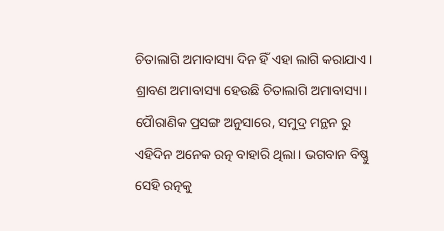ଚିତାଲାଗି ଅମାବାସ୍ୟା ଦିନ ହିଁ ଏହା ଲାଗି କରାଯାଏ।
ଶ୍ରାବଣ ଅମାବାସ୍ୟା ହେଉଛି ଚିତାଲାଗି ଅମାବାସ୍ୟା। ପୈାରାଣିକ ପ୍ରସଙ୍ଗ ଅନୁସାରେ, ସମୁଦ୍ର ମନ୍ଥନ ରୁ ଏହିଦିନ ଅନେକ ରତ୍ନ ବାହାରି ଥିଲା। ଭଗବାନ ବିଷ୍ଣୁ ସେହି ରତ୍ନକୁ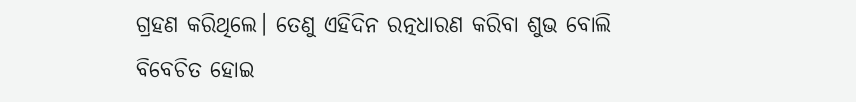ଗ୍ରହଣ କରିଥିଲେ। ତେଣୁ ଏହିଦିନ ରତ୍ନଧାରଣ କରିବା ଶୁଭ ବୋଲି ବିବେଚିତ ହୋଇ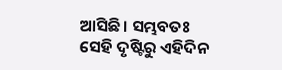ଆସିଛି। ସମ୍ଭବତଃ ସେହି ଦୃଷ୍ଟିରୁ ଏହିଦିନ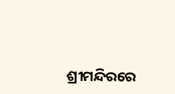ଶ୍ରୀମନ୍ଦିରରେ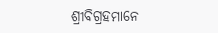ଶ୍ରୀବିଗ୍ରହମାନେ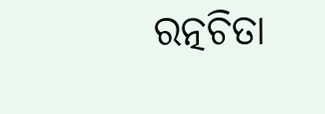ରତ୍ନଚିତା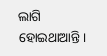ଲାଗି ହୋଇଥାଆନ୍ତି।